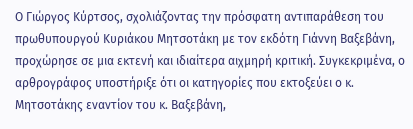Ο Γιώργος Κύρτσος, σχολιάζοντας την πρόσφατη αντιπαράθεση του πρωθυπουργού Κυριάκου Μητσοτάκη με τον εκδότη Γιάννη Βαξεβάνη, προχώρησε σε μια εκτενή και ιδιαίτερα αιχμηρή κριτική. Συγκεκριμένα, ο αρθρογράφος υποστήριξε ότι οι κατηγορίες που εκτοξεύει ο κ. Μητσοτάκης εναντίον του κ. Βαξεβάνη,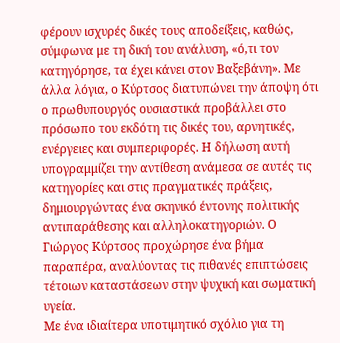φέρουν ισχυρές δικές τους αποδείξεις, καθώς, σύμφωνα με τη δική του ανάλυση, «ό,τι τον κατηγόρησε, τα έχει κάνει στον Βαξεβάνη». Με άλλα λόγια, ο Κύρτσος διατυπώνει την άποψη ότι ο πρωθυπουργός ουσιαστικά προβάλλει στο πρόσωπο του εκδότη τις δικές του, αρνητικές, ενέργειες και συμπεριφορές. Η δήλωση αυτή υπογραμμίζει την αντίθεση ανάμεσα σε αυτές τις κατηγορίες και στις πραγματικές πράξεις, δημιουργώντας ένα σκηνικό έντονης πολιτικής αντιπαράθεσης και αλληλοκατηγοριών. Ο Γιώργος Κύρτσος προχώρησε ένα βήμα παραπέρα, αναλύοντας τις πιθανές επιπτώσεις τέτοιων καταστάσεων στην ψυχική και σωματική υγεία.
Με ένα ιδιαίτερα υποτιμητικό σχόλιο για τη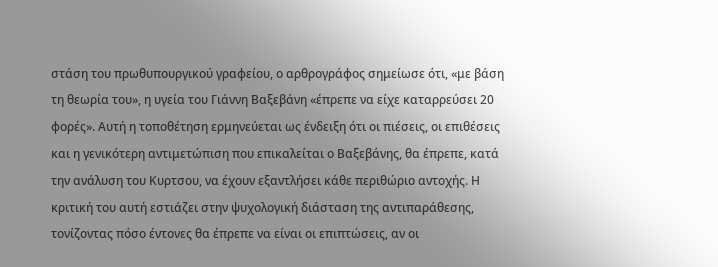στάση του πρωθυπουργικού γραφείου, ο αρθρογράφος σημείωσε ότι, «με βάση τη θεωρία του», η υγεία του Γιάννη Βαξεβάνη «έπρεπε να είχε καταρρεύσει 20 φορές». Αυτή η τοποθέτηση ερμηνεύεται ως ένδειξη ότι οι πιέσεις, οι επιθέσεις και η γενικότερη αντιμετώπιση που επικαλείται ο Βαξεβάνης, θα έπρεπε, κατά την ανάλυση του Κυρτσου, να έχουν εξαντλήσει κάθε περιθώριο αντοχής. Η κριτική του αυτή εστιάζει στην ψυχολογική διάσταση της αντιπαράθεσης, τονίζοντας πόσο έντονες θα έπρεπε να είναι οι επιπτώσεις, αν οι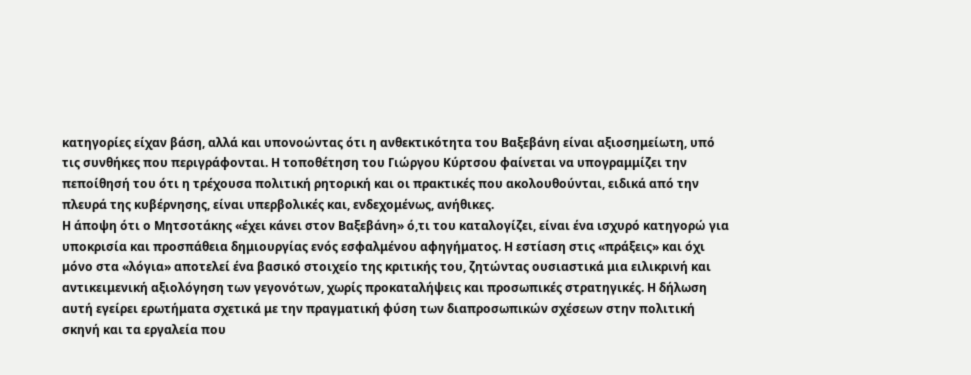κατηγορίες είχαν βάση, αλλά και υπονοώντας ότι η ανθεκτικότητα του Βαξεβάνη είναι αξιοσημείωτη, υπό τις συνθήκες που περιγράφονται. Η τοποθέτηση του Γιώργου Κύρτσου φαίνεται να υπογραμμίζει την πεποίθησή του ότι η τρέχουσα πολιτική ρητορική και οι πρακτικές που ακολουθούνται, ειδικά από την πλευρά της κυβέρνησης, είναι υπερβολικές και, ενδεχομένως, ανήθικες.
Η άποψη ότι ο Μητσοτάκης «έχει κάνει στον Βαξεβάνη» ό,τι του καταλογίζει, είναι ένα ισχυρό κατηγορώ για υποκρισία και προσπάθεια δημιουργίας ενός εσφαλμένου αφηγήματος. Η εστίαση στις «πράξεις» και όχι μόνο στα «λόγια» αποτελεί ένα βασικό στοιχείο της κριτικής του, ζητώντας ουσιαστικά μια ειλικρινή και αντικειμενική αξιολόγηση των γεγονότων, χωρίς προκαταλήψεις και προσωπικές στρατηγικές. Η δήλωση αυτή εγείρει ερωτήματα σχετικά με την πραγματική φύση των διαπροσωπικών σχέσεων στην πολιτική σκηνή και τα εργαλεία που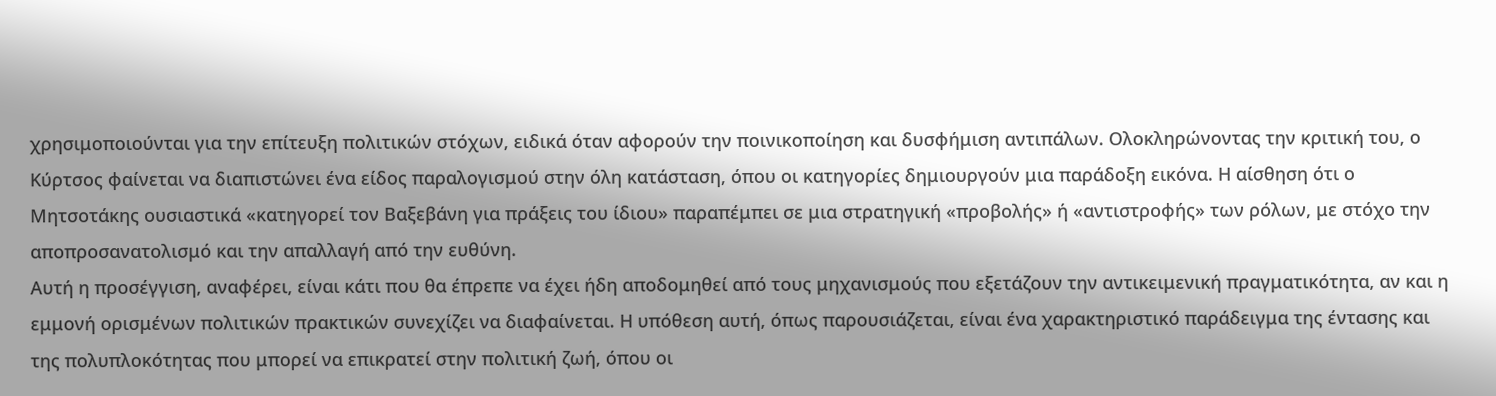χρησιμοποιούνται για την επίτευξη πολιτικών στόχων, ειδικά όταν αφορούν την ποινικοποίηση και δυσφήμιση αντιπάλων. Ολοκληρώνοντας την κριτική του, ο Κύρτσος φαίνεται να διαπιστώνει ένα είδος παραλογισμού στην όλη κατάσταση, όπου οι κατηγορίες δημιουργούν μια παράδοξη εικόνα. Η αίσθηση ότι ο Μητσοτάκης ουσιαστικά «κατηγορεί τον Βαξεβάνη για πράξεις του ίδιου» παραπέμπει σε μια στρατηγική «προβολής» ή «αντιστροφής» των ρόλων, με στόχο την αποπροσανατολισμό και την απαλλαγή από την ευθύνη.
Αυτή η προσέγγιση, αναφέρει, είναι κάτι που θα έπρεπε να έχει ήδη αποδομηθεί από τους μηχανισμούς που εξετάζουν την αντικειμενική πραγματικότητα, αν και η εμμονή ορισμένων πολιτικών πρακτικών συνεχίζει να διαφαίνεται. Η υπόθεση αυτή, όπως παρουσιάζεται, είναι ένα χαρακτηριστικό παράδειγμα της έντασης και της πολυπλοκότητας που μπορεί να επικρατεί στην πολιτική ζωή, όπου οι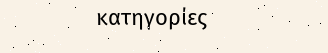κατηγορίες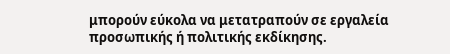μπορούν εύκολα να μετατραπούν σε εργαλεία προσωπικής ή πολιτικής εκδίκησης.